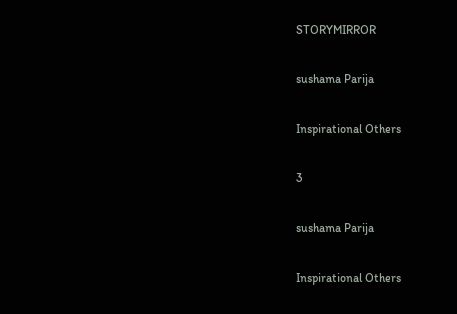STORYMIRROR

sushama Parija

Inspirational Others

3

sushama Parija

Inspirational Others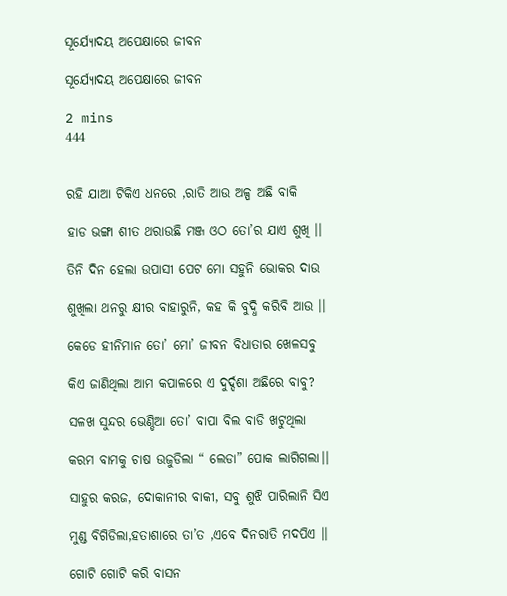ସୂର୍ଯ୍ୟୋଦୟ ଅପେକ୍ଷାରେ ଜୀବନ

ସୂର୍ଯ୍ୟୋଦୟ ଅପେକ୍ଷାରେ ଜୀବନ

2 mins
444


ରହି ଯାଆ ଟିକିଏ ଧନରେ ,ରାତି ଆଉ ଅଳ୍ପ ଅଛି ବାକି

ହାଡ ଭଙ୍ଗା ଶୀତ ଥରାଉଛି ମଞ୍ଜ ଓଠ ତୋ’ର ଯାଏ ଶୁଖି ।।

ତିନି ଦିନ ହେଲା ଉପାସୀ ପେଟ ମୋ ସହୁନି ଭୋକର ଦାଉ

ଶୁଖିଲା ଥନରୁ କ୍ଷୀର ବାହାରୁନି, କହ କି ବୁଦ୍ଧି କରିବି ଆଉ ।।

କେଡେ ହୀନିମାନ ତୋ’ ମୋ’ ଜୀବନ ବିଧାତାର ଖେଳସବୁ

କିଏ ଜାଣିଥିଲା ଆମ କପାଳରେ ଏ ଦୁର୍ଦ୍ଦଶା ଅଛିରେ ବାବୁ?

ସଳଖ ସୁନ୍ଦର ଭେଣ୍ଡିଆ ତୋ’ ବାପା ବିଲ ବାଡି ଖଟୁଥିଲା

କରମ ବାମକୁ ଚାଷ ଉଜୁଡିଲା “ ଲେଡା” ପୋକ ଲାଗିଗଲା।।

ସାହୁର କରଜ, ଦୋକାନୀର ବାକୀ, ସବୁ ଶୁଝି ପାରିଲାନି ସିଏ

ମୁଣ୍ଡ ବିଗିଡିଲା,ହତାଶାରେ ତା’ତ ,ଏବେ ଦିନରାତି ମଦପିଏ ।।

ଗୋଟି ଗୋଟି କରି ବାସନ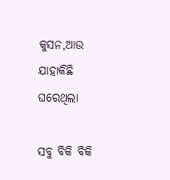କୁସନ,ଆଉ ଯାହାକିଛି ଘରେଥିଲା

ସବୁ ବିକି ବିକି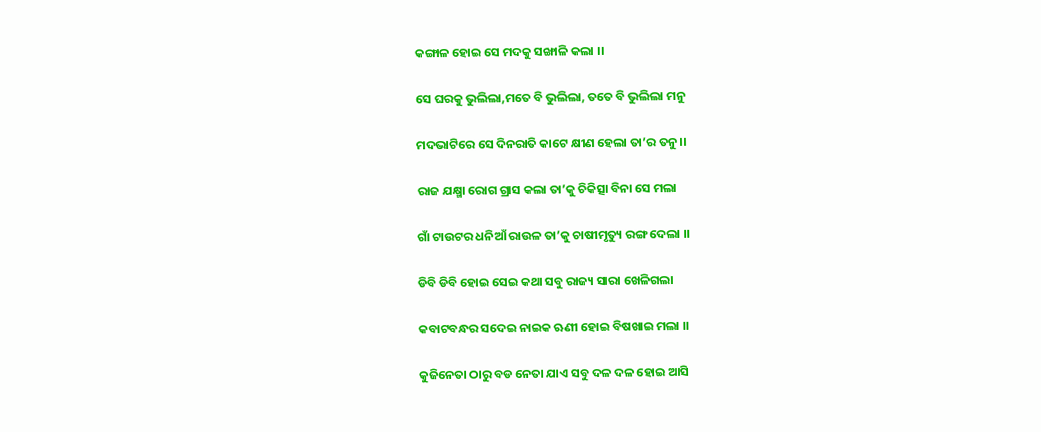କଙ୍ଗାଳ ହୋଇ ସେ ମଦକୁ ସଙ୍ଖାଳି କଲା ।।

ସେ ଘରକୁ ଭୁଲିଲା,ମତେ ବି ଭୁଲିଲା, ତତେ ବି ଭୁଲିଲା ମନୁ

ମଦଭାଟିରେ ସେ ଦିନରାତି କାଟେ କ୍ଷୀଣ ହେଲା ତା’ର ତନୁ।।

ରାଜ ଯକ୍ଷ୍ମା ରୋଗ ଗ୍ରାସ କଲା ତା’କୁ ଚିକିତ୍ସା ବିନା ସେ ମଲା

ଗାଁ ଟାଉଟର ଧନିଆଁ ରାଉଳ ତା’କୁ ଚାଷୀମୃତ୍ୟୁ ରଙ୍ଗ ଦେଲା ।।

ଡିବି ଡିବି ହୋଇ ସେଇ କଥା ସବୁ ରାଜ୍ୟ ସାରା ଖେଳିଗଲା

କବାଟବନ୍ଧର ସଦେଇ ନାଇକ ଋଣୀ ହୋଇ ବିଷଖାଇ ମଲା ।।

କୁଜିନେତା ଠାରୁ ବଡ ନେତା ଯାଏ ସବୁ ଦଳ ଦଳ ହୋଇ ଆସି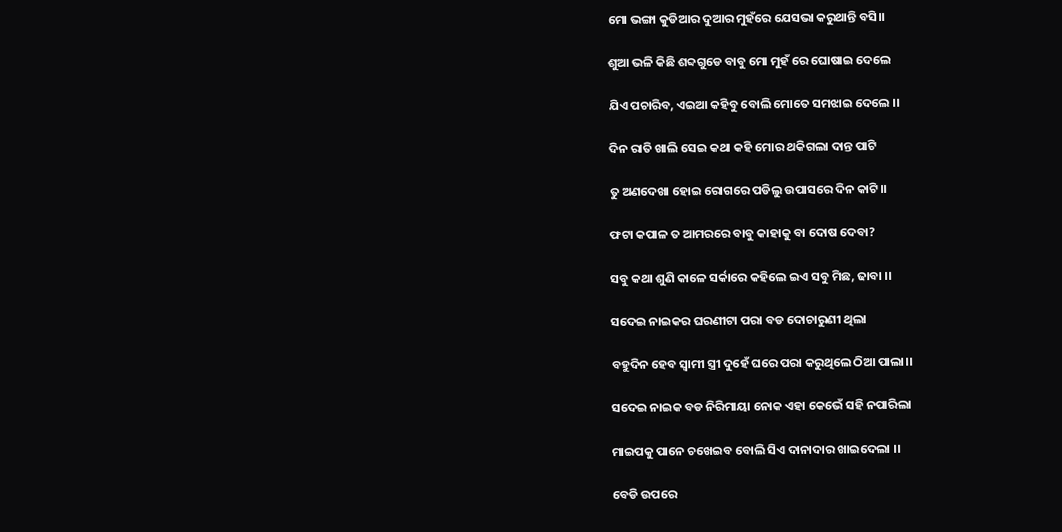ମୋ ଭଙ୍ଗା କୁଡିଆର ଦୁଆର ମୁହଁରେ ଯେସଭା କରୁଥାନ୍ତି ବସି।।

ଶୁଆ ଭଳି କିଛି ଶବ୍ଦଗୁଡେ ବାବୁ ମୋ ମୁହଁ ରେ ଘୋଷାଇ ଦେଲେ

ଯିଏ ପଚାରିବ, ଏଇଆ କହିବୁ ବୋଲି ମୋତେ ସମଝାଇ ଦେଲେ ।।

ଦିନ ରାତି ଖାଲି ସେଇ କଥା କହି ମୋର ଥକିଗଲା ଦାନ୍ତ ପାଟି

ତୁ ଅଣଦେଖା ହୋଇ ରୋଗରେ ପଡିଲୁ ଉପାସରେ ଦିନ କାଟି।।

ଫଟା କପାଳ ତ ଆମରରେ ବାବୁ କାହାକୁ ବା ଦୋଷ ଦେବା?

ସବୁ କଥା ଶୁଣି କାଳେ ସର୍କାରେ କହିଲେ ଇଏ ସବୁ ମିଛ, ଢାବା ।।

ସଦେଇ ନାଇକର ଘରଣୀଟା ପରା ବଡ ଦୋଚାରୁଣୀ ଥିଲା

ବହୁଦିନ ହେବ ସ୍ୱାମୀ ସ୍ତ୍ରୀ ଦୁହେଁ ଘରେ ପରା କରୁଥିଲେ ଠିଆ ପାଲା।।

ସଦେଇ ନାଇକ ବଡ ନିରିମାୟା ନୋକ ଏହା କେଭେଁ ସହି ନପାରିଲା

ମାଇପକୁ ପାନେ ଚଖେଇବ ବୋଲି ସିଏ ଦାନାଦାର ଖାଇଦେଲା ।।

ବେଡି ଉପରେ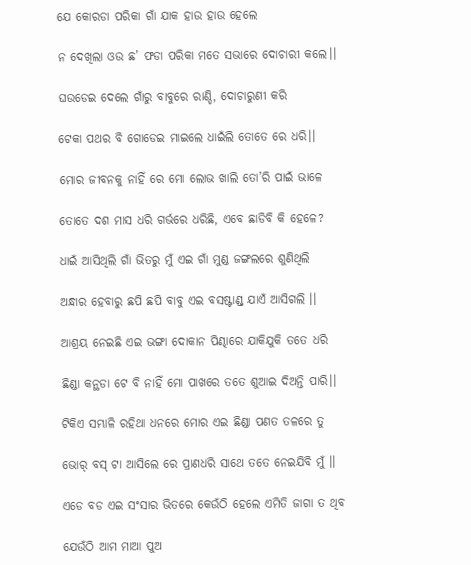ଯେ କୋରଡା ପରିକା ଗାଁ ଯାକ ହାଉ ହାଉ ହେଲେ

ନ ଦେଖିଲା ଓଉ ଛ’ ଫଡା ପରିକା ମତେ ସଭାରେ ଦୋଚାରୀ କଲେ।।

ଘଉଡେଇ ଦେଲେ ଗାଁରୁ ବାବୁରେ ରାଣ୍ଡି, ଦୋଚାରୁଣୀ କରି

ଟେକା ପଥର ବି ଗୋଡେଇ ମାଇଲେ ଧାଇଁଲି ତୋତେ ରେ ଧରି।।

ମୋର ଜୀବନକୁ ନାହିଁ ରେ ମୋ ଲୋଭ ଖାଲି ତୋ’ରି ପାଇଁ ଭାଳେ

ତୋତେ ଦଶ ମାସ ଧରି ଗର୍ଭରେ ଧରିଛି, ଏବେ ଛାଡିବି କି ହେଳେ?

ଧାଇଁ ଆସିଥିଲି ଗାଁ ଭିତରୁ ମୁଁ ଏଇ ଗାଁ ମୁଣ୍ଡ ଜଙ୍ଗଲରେ ଶୁଣିଥିଲି

ଅନ୍ଧାର ହେବାରୁ ଛପି ଛପି ବାବୁ ଏଇ ବସଷ୍ଟାଣ୍ଡ୍ ଯାଏଁ ଆସିଗଲି ।।

ଆଶ୍ରୟ ନେଇଛି ଏଇ ଭଙ୍ଗା ଦୋକାନ ପିଣ୍ଢାରେ ଯାକିଯୁକି ତତେ ଧରି

ଛିଣ୍ଡା କନ୍ଥଡା ଟେ ବି ନାହିଁ ମୋ ପାଖରେ ତତେ ଶୁଆଇ ଦିଅନ୍ତି ପାରି।।

ଟିକିଏ ସମ୍ଭାଳି ରହିଥା ଧନରେ ମୋର ଏଇ ଛିଣ୍ଡା ପଣତ ତଳରେ ତୁ

ଭୋର୍ ବସ୍ ଟା ଆସିଲେ ରେ ପ୍ରାଣଧରି ସାଥେ ତତେ ନେଇଯିବି ମୁଁ ।।

ଏଡେ ବଡ ଏଇ ସଂସାର ଭିତରେ କେଉଁଠି ହେଲେ ଏମିତି ଜାଗା ତ ଥିବ

ଯେଉଁଠି ଆମ ମାଆ ପୁଅ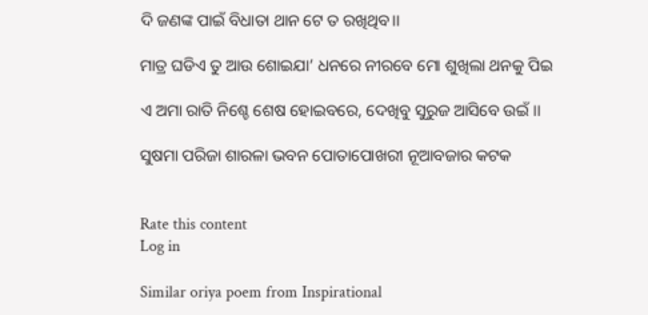ଦି ଜଣଙ୍କ ପାଇଁ ବିଧାତା ଥାନ ଟେ ତ ରଖିଥିବ।।

ମାତ୍ର ଘଡିଏ ତୁ ଆଉ ଶୋଇଯା’ ଧନରେ ନୀରବେ ମୋ ଶୁଖିଲା ଥନକୁ ପିଇ

ଏ ଅମା ରାତି ନିଶ୍ଚେ ଶେଷ ହୋଇବରେ, ଦେଖିବୁ ସୁରୁଜ ଆସିବେ ଉଇଁ ।।

ସୁଷମା ପରିଜା ଶାରଳା ଭବନ ପୋତାପୋଖରୀ ନୂଆବଜାର କଟକ


Rate this content
Log in

Similar oriya poem from Inspirational